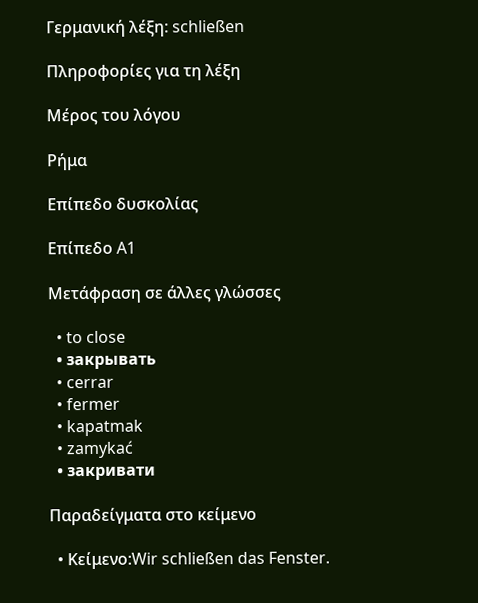Γερμανική λέξη: schließen

Πληροφορίες για τη λέξη

Μέρος του λόγου

Ρήμα

Επίπεδο δυσκολίας

Επίπεδο A1

Μετάφραση σε άλλες γλώσσες

  • to close
  • закрывать
  • cerrar
  • fermer
  • kapatmak
  • zamykać
  • закривати

Παραδείγματα στο κείμενο

  • Κείμενο:Wir schließen das Fenster.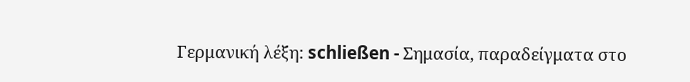Γερμανική λέξη: schließen - Σημασία, παραδείγματα στο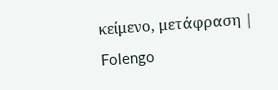κείμενο, μετάφραση | Folengo